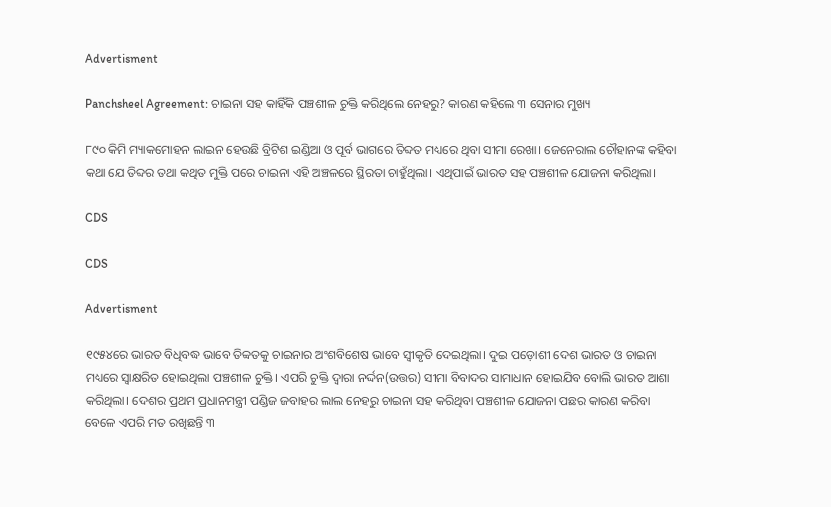Advertisment

Panchsheel Agreement: ଚାଇନା ସହ କାହିଁକି ପଞ୍ଚଶୀଳ ଚୁକ୍ତି କରିଥିଲେ ନେହରୁ? କାରଣ କହିଲେ ୩ ସେନାର ମୁଖ୍ୟ

୮୯୦ କିମି ମ୍ୟାକମୋହନ ଲାଇନ ହେଉଛି ବ୍ରିଟିଶ ଇଣ୍ଡିଆ ଓ ପୂର୍ବ ଭାଗରେ ତିବ୍ଦତ ମଧ୍ୟରେ ଥିବା ସୀମା ରେଖା। ଜେନେରାଲ ଚୌହାନଙ୍କ କହିବା କଥା ଯେ ତିବ୍ଦର ତଥା କଥିତ ମୁକ୍ତି ପରେ ଚାଇନା ଏହି ଅଞ୍ଚଳରେ ସ୍ଥିରତା ଚାହୁଁଥିଲା। ଏଥିପାଇଁ ଭାରତ ସହ ପଞ୍ଚଶୀଳ ଯୋଜନା କରିଥିଲା।

CDS

CDS

Advertisment

୧୯୫୪ରେ ଭାରତ ବିଧିବଦ୍ଧ ଭାବେ ତିବ୍ବତକୁ ଚାଇନାର ଅଂଶବିଶେଷ ଭାବେ ସ୍ୱୀକୃତି ଦେଇଥିଲା। ଦୁଇ ପଡ଼ୋଶୀ ଦେଶ ଭାରତ ଓ ଚାଇନା ମଧ୍ୟରେ ସ୍ୱାକ୍ଷରିତ ହୋଇଥିଲା ପଞ୍ଚଶୀଳ ଚୁକ୍ତି। ଏପରି ଚୁକ୍ତି ଦ୍ୱାରା ନର୍ଦ୍ଦନ(ଉତ୍ତର) ସୀମା ବିବାଦର ସାମାଧାନ ହୋଇଯିବ ବୋଲି ଭାରତ ଆଶା କରିଥିଲା। ଦେଶର ପ୍ରଥମ ପ୍ରଧାନମନ୍ତ୍ରୀ ପଣ୍ଡିଜ ଜବାହର ଲାଲ ନେହରୁ ଚାଇନା ସହ କରିଥିବା ପଞ୍ଚଶୀଳ ଯୋଜନା ପଛର କାରଣ କରିବା ବେଳେ ଏପରି ମତ ରଖିଛନ୍ତି ୩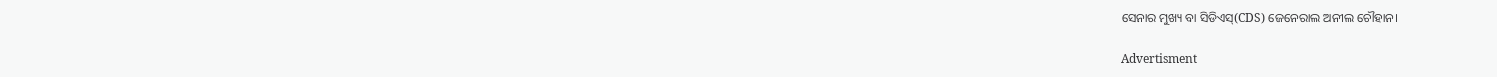ସେନାର ମୁଖ୍ୟ ବା ସିଡିଏସ୍‌(CDS) ଜେନେରାଲ ଅନୀଲ ଚୌହାନ।

Advertisment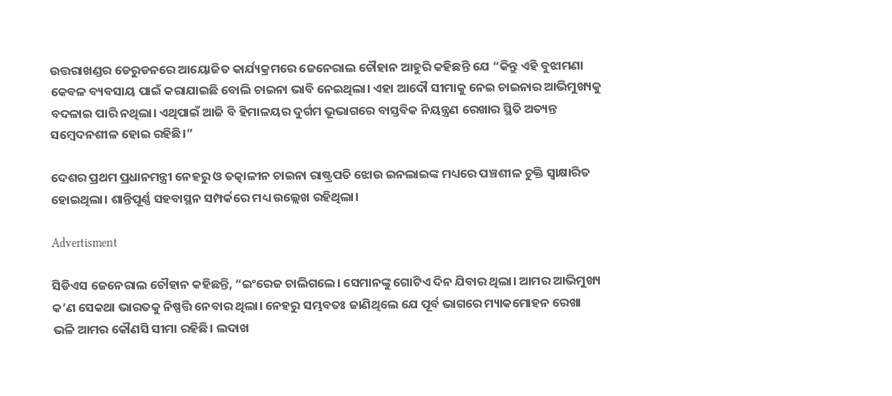ଉତ୍ତରାଖଣ୍ଡର ଡେରୁଡନରେ ଆୟୋଜିତ କାର୍ଯ୍ୟକ୍ରମରେ ଜେନେରାଲ ଚୌହାନ ଆହୁରି କହିଛନ୍ତି ଯେ “କିନ୍ତୁ ଏହି ବୁଝାମଣା କେବଳ ବ୍ୟବସାୟ ପାଇଁ କରାଯାଇଛି ବୋଲି ଚାଇନା ଭାବି ନେଇଥିଲା। ଏହା ଆଦୌ ସୀମାକୁ ନେଇ ଚାଇନାର ଆଭିମୁଖ୍ୟକୁ ବଦଳାଇ ପାରି ନଥିଲା। ଏଥିପାଇଁ ଆଜି ବି ହିମାଳୟର ଦୁର୍ଗମ ଭୂଭାଗରେ ବାସ୍ତବିକ ନିୟନ୍ତ୍ରଣ ରେଖାର ସ୍ଥିତି ଅତ୍ୟନ୍ତ ସମ୍ବେଦନଶୀଳ ହୋଇ ରହିଛି।”

ଦେଶର ପ୍ରଥମ ପ୍ରଧାନମନ୍ତ୍ରୀ ନେହରୁ ଓ ତତ୍କାଳୀନ ଚାଇନା ରାଷ୍ଟ୍ରପତି ଝୋଉ ଇନଲାଇଙ୍କ ମଧ୍ୟରେ ପଞ୍ଚଶୀଳ ଚୁକ୍ତି ସ୍ୱାକ୍ଷାରିତ ହୋଇଥିଲା। ଶାନ୍ତିପୂର୍ଣ୍ଣ ସହବାସ୍ଥନ ସମ୍ପର୍କରେ ମଧ୍ୟ ଉଲ୍ଲେଖ ରହିଥିଲା।

Advertisment

ସିଡିଏସ ଜେନେରାଲ ଚୌହାନ କହିଛନ୍ତି, “ଇଂରେଜ ଚାଲିଗଲେ। ସେମାନଙ୍କୁ ଗୋଟିଏ ଦିନ ଯିବାର ଥିଲା। ଆମର ଆଭିମୁଖ୍ୟ କ’ଣ ସେକଥା ଭାରତକୁ ନିଷ୍ପତ୍ତି ନେବାର ଥିଲା। ନେହରୁ ସମ୍ଭବତଃ ଜାଣିଥିଲେ ଯେ ପୂର୍ବ ଭାଗରେ ମ୍ୟାକମୋହନ ରେଖା ଭଳି ଆମର କୌଣସି ସୀମା ରହିଛି। ଲଦାଖ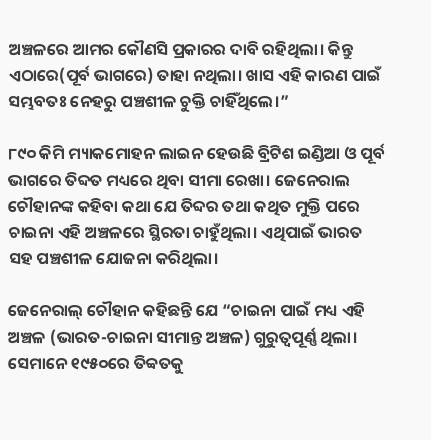ଅଞ୍ଚଳରେ ଆମର କୌଣସି ପ୍ରକାରର ଦାବି ରହିଥିଲା। କିନ୍ତୁ ଏଠାରେ(ପୂର୍ବ ଭାଗରେ) ତାହା ନଥିଲା। ଖାସ ଏହି କାରଣ ପାଇଁ ସମ୍ଭବତଃ ନେହରୁ ପଞ୍ଚଶୀଳ ଚୁକ୍ତି ଚାହିଁଥିଲେ।”

୮୯୦ କିମି ମ୍ୟାକମୋହନ ଲାଇନ ହେଉଛି ବ୍ରିଟିଶ ଇଣ୍ଡିଆ ଓ ପୂର୍ବ ଭାଗରେ ତିବ୍ଦତ ମଧ୍ୟରେ ଥିବା ସୀମା ରେଖା। ଜେନେରାଲ ଚୌହାନଙ୍କ କହିବା କଥା ଯେ ତିବ୍ଦର ତଥା କଥିତ ମୁକ୍ତି ପରେ ଚାଇନା ଏହି ଅଞ୍ଚଳରେ ସ୍ଥିରତା ଚାହୁଁଥିଲା। ଏଥିପାଇଁ ଭାରତ ସହ ପଞ୍ଚଶୀଳ ଯୋଜନା କରିଥିଲା।

ଜେନେରାଲ୍ ଚୌହାନ କହିଛନ୍ତି ଯେ “ଚାଇନା ପାଇଁ ମଧ୍ୟ ଏହି ଅଞ୍ଚଳ (ଭାରତ-ଚାଇନା ସୀମାନ୍ତ ଅଞ୍ଚଳ) ଗୁରୁତ୍ୱପୂର୍ଣ୍ଣ ଥିଲା। ସେମାନେ ୧୯୫୦ରେ ତିବ୍ବତକୁ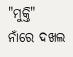"ମୁକ୍ତି" ନାଁରେ ଦଖଲ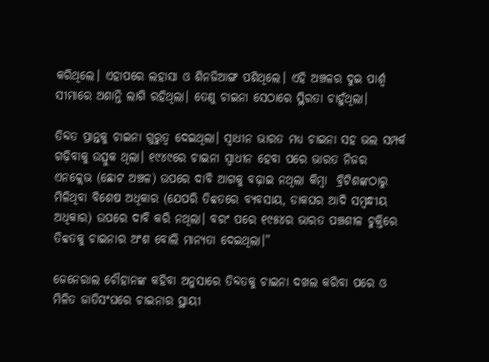କରିଥିଲେ। ଏହାପରେ ଲହାସା ଓ ଶିନଜିଆଙ୍ଗ ପଶିଥିଲେ। ଏହି ଅଞ୍ଚଳର ଦୁଇ ପାର୍ଶ୍ୱ ସୀମାରେ ଅଶାନ୍ତି ଲାଗି ରହିଥିଲା। ତେଣୁ ଚାଇନା ସେଠାରେ ସ୍ଥିରତା ଚାହୁଁଥିଲା।

ତିବ୍ଦତ ପ୍ରାନ୍ତକୁ ଚାଇନା ଗୁରୁତ୍ୱ ଦେଇଥିଲା। ସ୍ୱାଧୀନ ଭାରତ ମଧ୍ୟ ଚାଇନା ସହ ଭଲ ସମ୍ପର୍କ ଗଢ଼ିବାକୁ ଉତ୍ସୁକ ଥିଲା। ୧୯୪୯ରେ ଚାଇନା ସ୍ୱାଧୀନ ହେବା ପରେ ଭାରତ ନିଜର ଏନକ୍ଲେଭ (ଛୋଟ ଅଞ୍ଚଳ) ଉପରେ ଦାବି ଆଗକୁ ବଢ଼ାଇ ନଥିଲା କିମ୍ବା  ବ୍ରିଟିଶଙ୍କଠାରୁ ମିଳିଥିବା ବିଶେଷ ଅଧିକାର (ଯେପରି ତିବ୍ବତରେ ବ୍ୟବସାୟ, ଡାକଘର ଆଦି ସମ୍ବନ୍ଧୀୟ ଅଧିକାର) ଉପରେ ଦାବି କରି ନଥିଲା। ବରଂ ପରେ ୧୯୫୪ର ଭାରତ ପଞ୍ଚଶୀଳ ଚୁକ୍ତିରେ ତିବ୍ବତକୁ ଚାଇନାର ଅଂଶ ବୋଲି ମାନ୍ୟତା ଦେଇଥିଲା।”

ଜେନେରାଲ ଚୌହାନଙ୍କ କହିବା ଅନୁସାରେ ତିବ୍ଦତକୁ ଚାଇନା ଦଖଲ କରିବା ପରେ ଓ ମିଳିତ ଜାତିସଂଘରେ ଚାଇନାର ସ୍ଥାୟୀ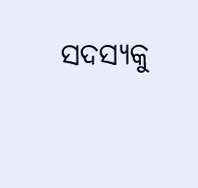ସଦସ୍ୟକୁ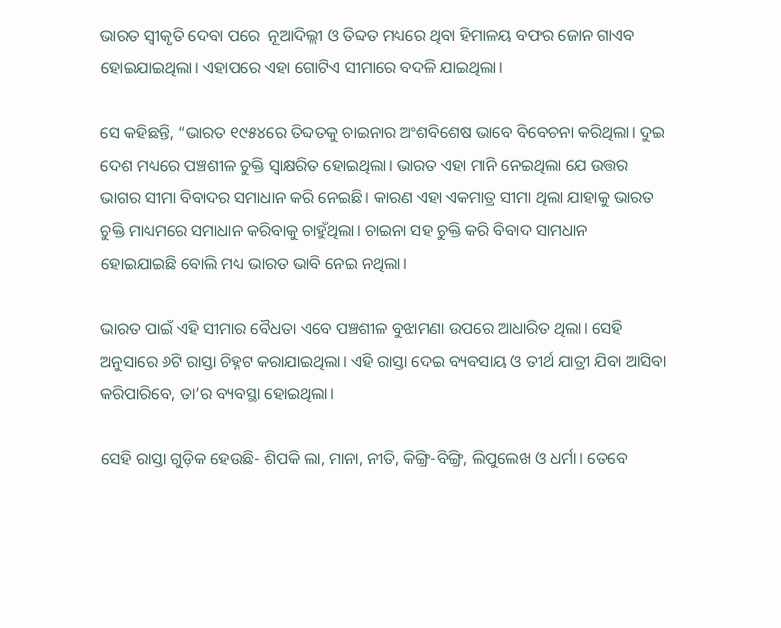ଭାରତ ସ୍ୱୀକୃତି ଦେବା ପରେ  ନୂଆଦିଲ୍ଲୀ ଓ ତିବ୍ଦତ ମଧ୍ୟରେ ଥିବା ହିମାଳୟ ବଫର ଜୋନ ଗାଏବ ହୋଇଯାଇଥିଲା। ଏହାପରେ ଏହା ଗୋଟିଏ ସୀମାରେ ବଦଳି ଯାଇଥିଲା।

ସେ କହିଛନ୍ତି, “ଭାରତ ୧୯୫୪ରେ ତିବ୍ଦତକୁ ଚାଇନାର ଅଂଶବିଶେଷ ଭାବେ ବିବେଚନା କରିଥିଲା। ଦୁଇ ଦେଶ ମଧ୍ୟରେ ପଞ୍ଚଶୀଳ ଚୁକ୍ତି ସ୍ୱାକ୍ଷରିତ ହୋଇଥିଲା। ଭାରତ ଏହା ମାନି ନେଇଥିଲା ଯେ ଉତ୍ତର ଭାଗର ସୀମା ବିବାଦର ସମାଧାନ କରି ନେଇଛି। କାରଣ ଏହା ଏକମାତ୍ର ସୀମା ଥିଲା ଯାହାକୁ ଭାରତ ଚୁକ୍ତି ମାଧ୍ୟମରେ ସମାଧାନ କରିବାକୁ ଚାହୁଁଥିଲା। ଚାଇନା ସହ ଚୁକ୍ତି କରି ବିବାଦ ସାମଧାନ ହୋଇଯାଇଛି ବୋଲି ମଧ୍ୟ ଭାରତ ଭାବି ନେଇ ନଥିଲା।

ଭାରତ ପାଇଁ ଏହି ସୀମାର ବୈଧତା ଏବେ ପଞ୍ଚଶୀଳ ବୁଝାମଣା ଉପରେ ଆଧାରିତ ଥିଲା। ସେହି ଅନୁସାରେ ୬ଟି ରାସ୍ତା ଚିହ୍ନଟ କରାଯାଇଥିଲା। ଏହି ରାସ୍ତା ଦେଇ ବ୍ୟବସାୟ ଓ ତୀର୍ଥ ଯାତ୍ରୀ ଯିବା ଆସିବା କରିପାରିବେ, ତା’ର ବ୍ୟବସ୍ଥା ହୋଇଥିଲା।

ସେହି ରାସ୍ତା ଗୁଡ଼ିକ ହେଉଛି- ଶିପକି ଲା, ମାନା, ନୀତି, କିଙ୍ଗ୍ରି-ବିଙ୍ଗ୍ରି, ଲିପୁଲେଖ ଓ ଧର୍ମା। ତେବେ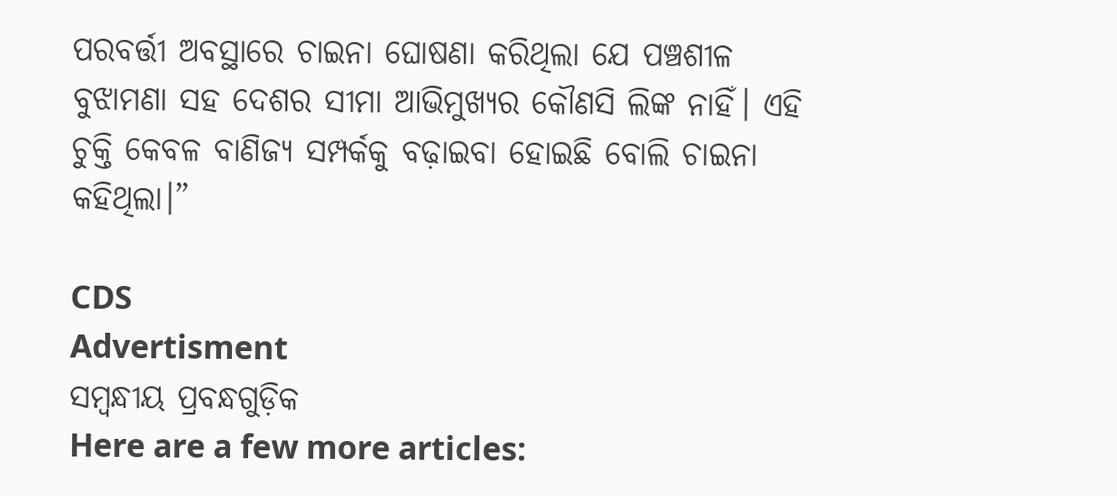ପରବର୍ତ୍ତୀ ଅବସ୍ଥାରେ ଚାଇନା ଘୋଷଣା କରିଥିଲା ଯେ ପଞ୍ଚଶୀଳ ବୁଝାମଣା ସହ ଦେଶର ସୀମା ଆଭିମୁଖ୍ୟର କୌଣସି ଲିଙ୍କ ନାହିଁ। ଏହି ଚୁକ୍ତି କେବଳ ବାଣିଜ୍ୟ ସମ୍ପର୍କକୁ ବଢ଼ାଇବା ହୋଇଛି ବୋଲି ଚାଇନା କହିଥିଲା।”

CDS
Advertisment
ସମ୍ବନ୍ଧୀୟ ପ୍ରବନ୍ଧଗୁଡ଼ିକ
Here are a few more articles: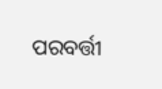ପରବର୍ତ୍ତୀ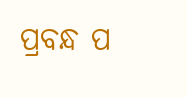ପ୍ରବନ୍ଧ ପ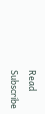Read
Subscribe